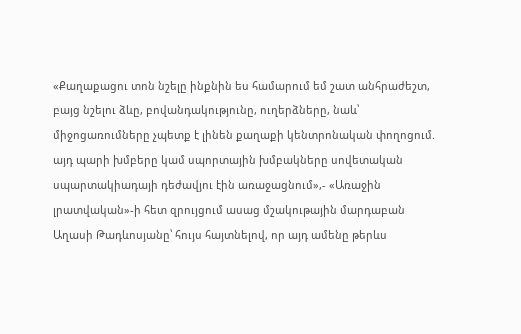«Քաղաքացու տոն նշելը ինքնին ես համարում եմ շատ անհրաժեշտ, բայց նշելու ձևը, բովանդակությունը, ուղերձները, նաև՝ միջոցառումները չպետք է լինեն քաղաքի կենտրոնական փողոցում. այդ պարի խմբերը կամ սպորտային խմբակները սովետական սպարտակիադայի դեժավյու էին առաջացնում»,- «Առաջին լրատվական»-ի հետ զրույցում ասաց մշակութային մարդաբան Աղասի Թադևոսյանը՝ հույս հայտնելով, որ այդ ամենը թերևս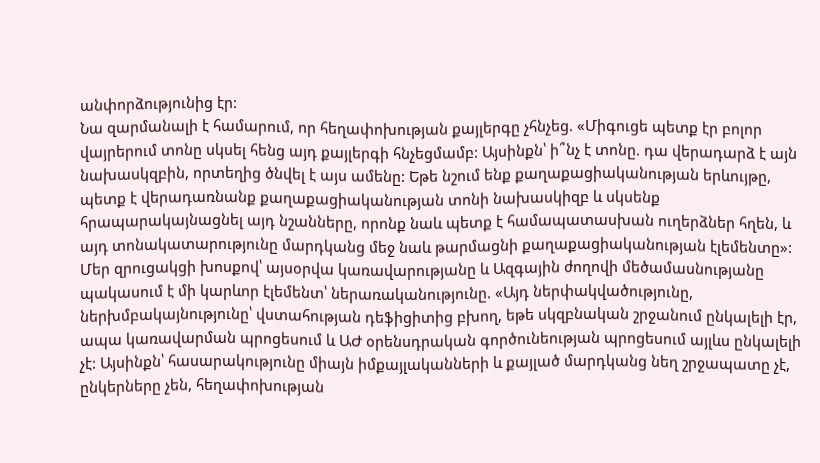անփորձությունից էր:
Նա զարմանալի է համարում, որ հեղափոխության քայլերգը չհնչեց. «Միգուցե պետք էր բոլոր վայրերում տոնը սկսել հենց այդ քայլերգի հնչեցմամբ: Այսինքն՝ ի՞նչ է տոնը. դա վերադարձ է այն նախասկզբին, որտեղից ծնվել է այս ամենը: Եթե նշում ենք քաղաքացիականության երևույթը, պետք է վերադառնանք քաղաքացիականության տոնի նախասկիզբ և սկսենք հրապարակայնացնել այդ նշանները, որոնք նաև պետք է համապատասխան ուղերձներ հղեն, և այդ տոնակատարությունը մարդկանց մեջ նաև թարմացնի քաղաքացիականության էլեմենտը»:
Մեր զրուցակցի խոսքով՝ այսօրվա կառավարությանը և Ազգային ժողովի մեծամասնությանը պակասում է մի կարևոր էլեմենտ՝ ներառականությունը. «Այդ ներփակվածությունը, ներխմբակայնությունը՝ վստահության դեֆիցիտից բխող, եթե սկզբնական շրջանում ընկալելի էր, ապա կառավարման պրոցեսում և ԱԺ օրենսդրական գործունեության պրոցեսում այլևս ընկալելի չէ: Այսինքն՝ հասարակությունը միայն իմքայլականների և քայլած մարդկանց նեղ շրջապատը չէ, ընկերները չեն, հեղափոխության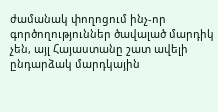ժամանակ փողոցում ինչ-որ գործողություններ ծավալած մարդիկ չեն, այլ Հայաստանը շատ ավելի ընդարձակ մարդկային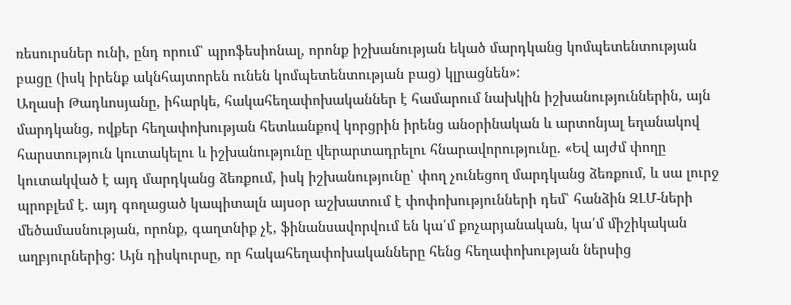ռեսուրսներ ունի, ընդ որում՝ պրոֆեսիոնալ, որոնք իշխանության եկած մարդկանց կոմպետենտության բացը (իսկ իրենք ակնհայտորեն ունեն կոմպետենտության բաց) կլրացնեն»:
Աղասի Թադևոսյանը, իհարկե, հակահեղափոխականներ է համարում նախկին իշխանություններին, այն մարդկանց, ովքեր հեղափոխության հետևանքով կորցրին իրենց անօրինական և արտոնյալ եղանակով հարստություն կուտակելու և իշխանությունը վերարտադրելու հնարավորությունը. «Եվ այժմ փողը կուտակված է այդ մարդկանց ձեռքում, իսկ իշխանությունը՝ փող չունեցող մարդկանց ձեռքում, և սա լուրջ պրոբլեմ է. այդ գողացած կապիտալն այսօր աշխատում է փոփոխությունների դեմ՝ հանձին ԶԼՄ-ների մեծամասնության, որոնք, գաղտնիք չէ, ֆինանսավորվում են կա՛մ քոչարյանական, կա՛մ միշիկական աղբյուրներից: Այն դիսկուրսը, որ հակահեղափոխականները հենց հեղափոխության ներսից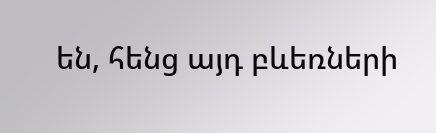են, հենց այդ բևեռների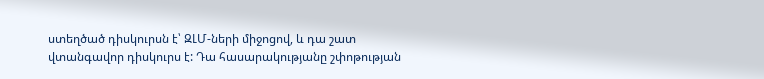ստեղծած դիսկուրսն է՝ ԶԼՄ-ների միջոցով, և դա շատ վտանգավոր դիսկուրս է: Դա հասարակությանը շփոթության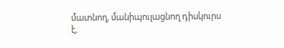մատնող, մանիպուլացնող դիսկուրս է,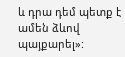և դրա դեմ պետք է ամեն ձևով պայքարել»: